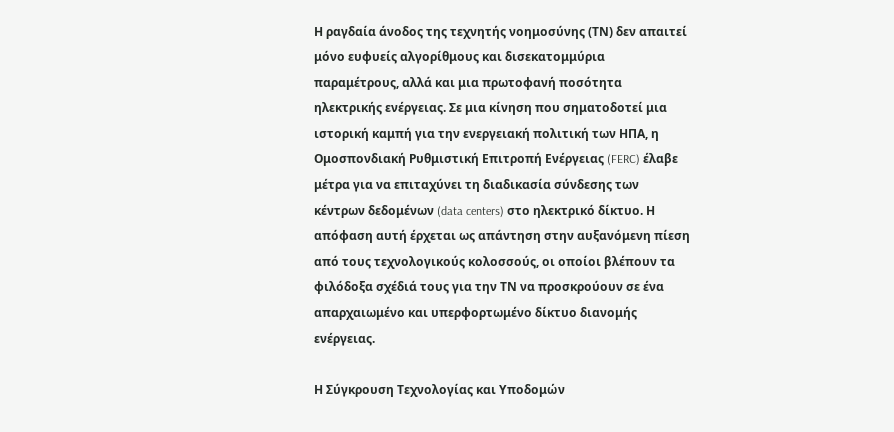Η ραγδαία άνοδος της τεχνητής νοημοσύνης (ΤΝ) δεν απαιτεί μόνο ευφυείς αλγορίθμους και δισεκατομμύρια παραμέτρους, αλλά και μια πρωτοφανή ποσότητα ηλεκτρικής ενέργειας. Σε μια κίνηση που σηματοδοτεί μια ιστορική καμπή για την ενεργειακή πολιτική των ΗΠΑ, η Ομοσπονδιακή Ρυθμιστική Επιτροπή Ενέργειας (FERC) έλαβε μέτρα για να επιταχύνει τη διαδικασία σύνδεσης των κέντρων δεδομένων (data centers) στο ηλεκτρικό δίκτυο. Η απόφαση αυτή έρχεται ως απάντηση στην αυξανόμενη πίεση από τους τεχνολογικούς κολοσσούς, οι οποίοι βλέπουν τα φιλόδοξα σχέδιά τους για την ΤΝ να προσκρούουν σε ένα απαρχαιωμένο και υπερφορτωμένο δίκτυο διανομής ενέργειας.

Η Σύγκρουση Τεχνολογίας και Υποδομών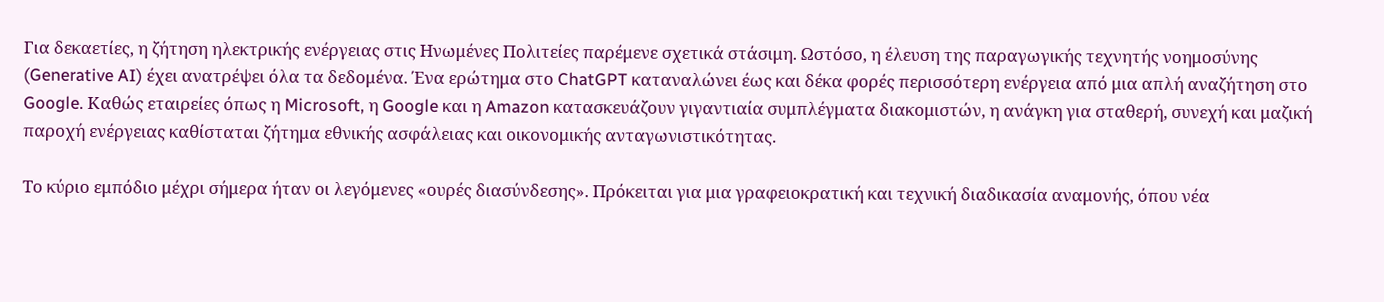Για δεκαετίες, η ζήτηση ηλεκτρικής ενέργειας στις Ηνωμένες Πολιτείες παρέμενε σχετικά στάσιμη. Ωστόσο, η έλευση της παραγωγικής τεχνητής νοημοσύνης (Generative AI) έχει ανατρέψει όλα τα δεδομένα. Ένα ερώτημα στο ChatGPT καταναλώνει έως και δέκα φορές περισσότερη ενέργεια από μια απλή αναζήτηση στο Google. Καθώς εταιρείες όπως η Microsoft, η Google και η Amazon κατασκευάζουν γιγαντιαία συμπλέγματα διακομιστών, η ανάγκη για σταθερή, συνεχή και μαζική παροχή ενέργειας καθίσταται ζήτημα εθνικής ασφάλειας και οικονομικής ανταγωνιστικότητας.

Το κύριο εμπόδιο μέχρι σήμερα ήταν οι λεγόμενες «ουρές διασύνδεσης». Πρόκειται για μια γραφειοκρατική και τεχνική διαδικασία αναμονής, όπου νέα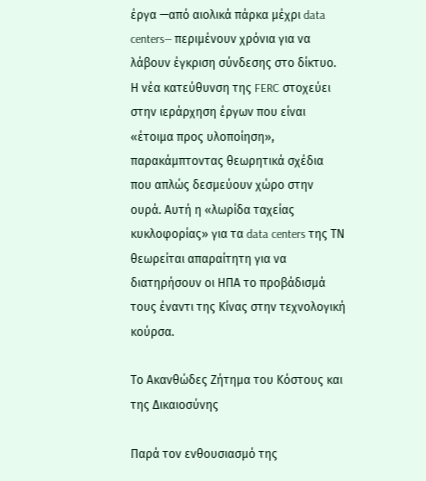έργα —από αιολικά πάρκα μέχρι data centers— περιμένουν χρόνια για να λάβουν έγκριση σύνδεσης στο δίκτυο. Η νέα κατεύθυνση της FERC στοχεύει στην ιεράρχηση έργων που είναι «έτοιμα προς υλοποίηση», παρακάμπτοντας θεωρητικά σχέδια που απλώς δεσμεύουν χώρο στην ουρά. Αυτή η «λωρίδα ταχείας κυκλοφορίας» για τα data centers της ΤΝ θεωρείται απαραίτητη για να διατηρήσουν οι ΗΠΑ το προβάδισμά τους έναντι της Κίνας στην τεχνολογική κούρσα.

Το Ακανθώδες Ζήτημα του Κόστους και της Δικαιοσύνης

Παρά τον ενθουσιασμό της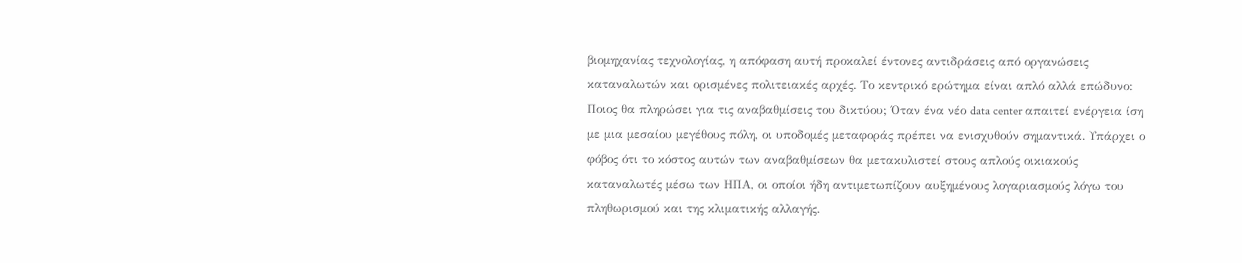βιομηχανίας τεχνολογίας, η απόφαση αυτή προκαλεί έντονες αντιδράσεις από οργανώσεις καταναλωτών και ορισμένες πολιτειακές αρχές. Το κεντρικό ερώτημα είναι απλό αλλά επώδυνο: Ποιος θα πληρώσει για τις αναβαθμίσεις του δικτύου; Όταν ένα νέο data center απαιτεί ενέργεια ίση με μια μεσαίου μεγέθους πόλη, οι υποδομές μεταφοράς πρέπει να ενισχυθούν σημαντικά. Υπάρχει ο φόβος ότι το κόστος αυτών των αναβαθμίσεων θα μετακυλιστεί στους απλούς οικιακούς καταναλωτές μέσω των ΗΠΑ, οι οποίοι ήδη αντιμετωπίζουν αυξημένους λογαριασμούς λόγω του πληθωρισμού και της κλιματικής αλλαγής.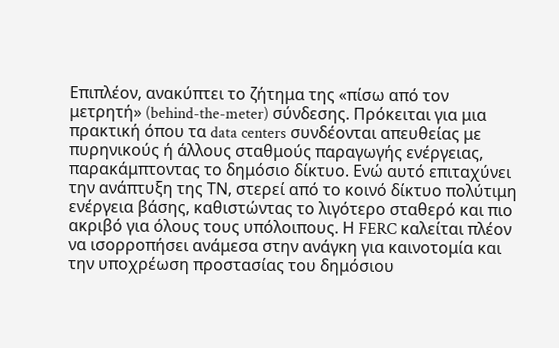Επιπλέον, ανακύπτει το ζήτημα της «πίσω από τον μετρητή» (behind-the-meter) σύνδεσης. Πρόκειται για μια πρακτική όπου τα data centers συνδέονται απευθείας με πυρηνικούς ή άλλους σταθμούς παραγωγής ενέργειας, παρακάμπτοντας το δημόσιο δίκτυο. Ενώ αυτό επιταχύνει την ανάπτυξη της ΤΝ, στερεί από το κοινό δίκτυο πολύτιμη ενέργεια βάσης, καθιστώντας το λιγότερο σταθερό και πιο ακριβό για όλους τους υπόλοιπους. Η FERC καλείται πλέον να ισορροπήσει ανάμεσα στην ανάγκη για καινοτομία και την υποχρέωση προστασίας του δημόσιου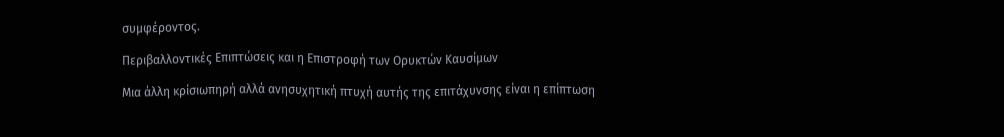συμφέροντος.

Περιβαλλοντικές Επιπτώσεις και η Επιστροφή των Ορυκτών Καυσίμων

Μια άλλη κρίσιωπηρή αλλά ανησυχητική πτυχή αυτής της επιτάχυνσης είναι η επίπτωση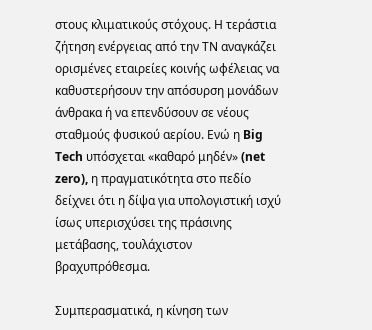στους κλιματικούς στόχους. Η τεράστια ζήτηση ενέργειας από την ΤΝ αναγκάζει ορισμένες εταιρείες κοινής ωφέλειας να καθυστερήσουν την απόσυρση μονάδων άνθρακα ή να επενδύσουν σε νέους σταθμούς φυσικού αερίου. Ενώ η Big Tech υπόσχεται «καθαρό μηδέν» (net zero), η πραγματικότητα στο πεδίο δείχνει ότι η δίψα για υπολογιστική ισχύ ίσως υπερισχύσει της πράσινης μετάβασης, τουλάχιστον βραχυπρόθεσμα.

Συμπερασματικά, η κίνηση των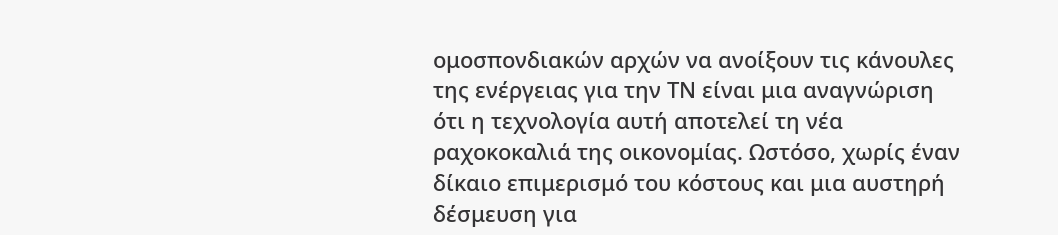ομοσπονδιακών αρχών να ανοίξουν τις κάνουλες της ενέργειας για την ΤΝ είναι μια αναγνώριση ότι η τεχνολογία αυτή αποτελεί τη νέα ραχοκοκαλιά της οικονομίας. Ωστόσο, χωρίς έναν δίκαιο επιμερισμό του κόστους και μια αυστηρή δέσμευση για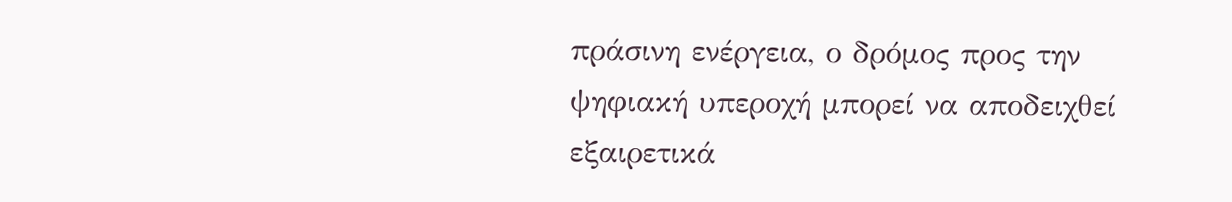πράσινη ενέργεια, ο δρόμος προς την ψηφιακή υπεροχή μπορεί να αποδειχθεί εξαιρετικά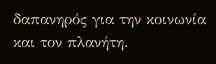δαπανηρός για την κοινωνία και τον πλανήτη.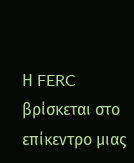Η FERC βρίσκεται στο επίκεντρο μιας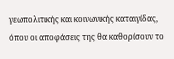γεωπολιτικής και κοινωνικής καταιγίδας, όπου οι αποφάσεις της θα καθορίσουν το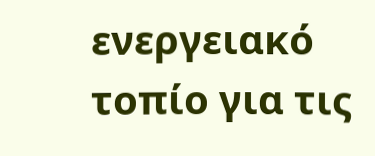ενεργειακό τοπίο για τις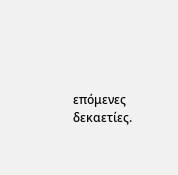επόμενες δεκαετίες.